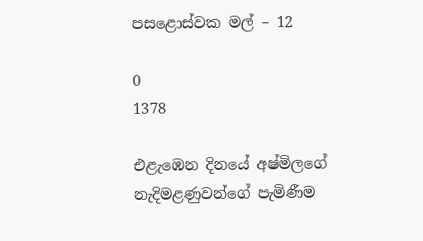පසළොස්වක මල් – 12

0
1378

එළැඹෙන දිනයේ අෂ්මිලගේ නැදිමළණුවන්ගේ පැමිණීම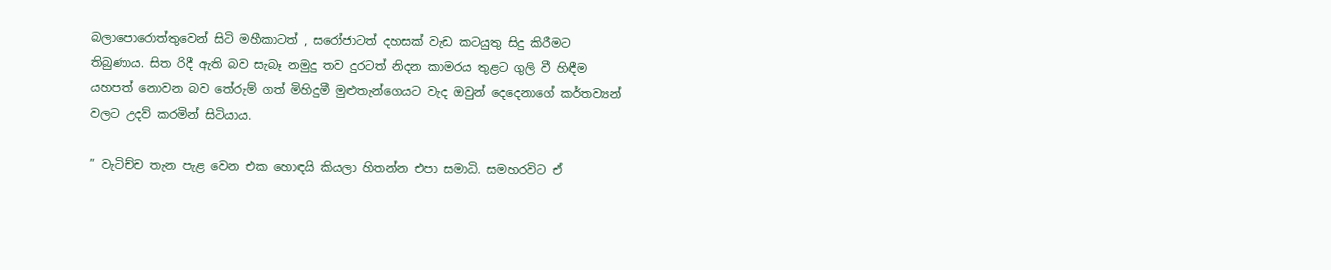බලාපොරොත්තුවෙන් සිටි මහීකාටත් , සරෝජාටත් දහසක් වැඩ කටයුතු සිදු කිරීමට තිබුණාය. සිත රිදී ඇති බව සැබෑ නමුදු තව දුරටත් නිදන කාමරය තුළට ගුලි වී හිඳීම යහපත් නොවන බව තේරුම් ගත් මිහිදුමී මුළුතැන්ගෙයට වැද ඔවුන් දෙදෙනාගේ කර්තව්‍යන් වලට උදව් කරමින් සිටියාය.

” වැටිච්ච තැන පැළ වෙන එක හොඳයි කියලා හිතන්න එපා සමාධි. සමහරවිට ඒ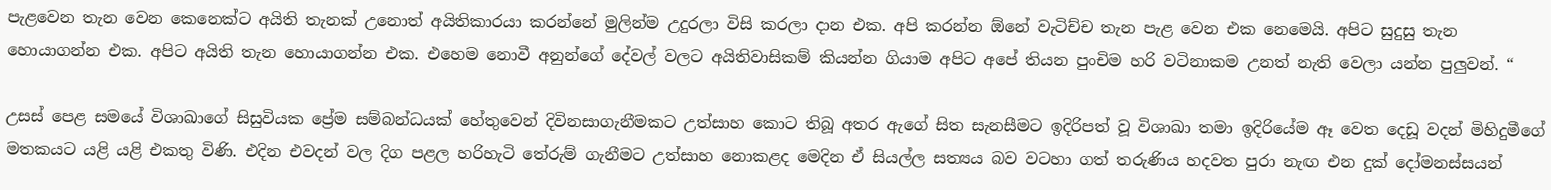පැළවෙන තැන වෙන කෙනෙක්ට අයිති තැනක් උනොත් අයිතිකාරයා කරන්නේ මුලින්ම උදුරලා විසි කරලා දාන එක. අපි කරන්න ඕනේ වැටිච්ච තැන පැළ වෙන එක නෙමෙයි. අපිට සුදුසු තැන හොයාගන්න එක. අපිට අයිති තැන හොයාගන්න එක. එහෙම නොවී අනුන්ගේ දේවල් වලට අයිතිවාසිකම් කියන්න ගියාම අපිට අපේ තියන පුංචිම හරි වටිනාකම උනත් නැති වෙලා යන්න පුලුවන්. “

උසස් පෙළ සමයේ විශාඛාගේ සිසුවියක ප්‍රේම සම්බන්ධයක් හේතුවෙන් දිවිනසාගැනීමකට උත්සාහ කොට තිබූ අතර ඇගේ සිත සැනසීමට ඉදිරිපත් වූ විශාඛා තමා ඉදිරියේම ඈ වෙත දෙඩූ වදන් මිහිදුමීගේ මතකයට යළි යළි එකතු විණි. එදින එවදන් වල දිග පළල හරිහැටි තේරුම් ගැනීමට උත්සාහ නොකළද මෙදින ඒ සියල්ල සත්‍යය බව වටහා ගත් තරුණිය හදවත පුරා නැඟ එන දුක් දෝමනස්සයන්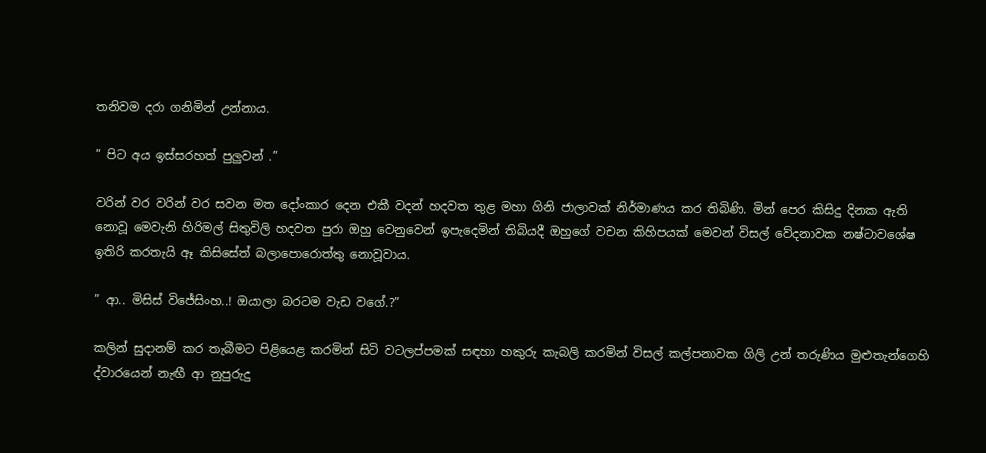තනිවම දරා ගනිමින් උන්නාය.

” පිට අය ඉස්සරහත් පුලුවන් .”

වරින් වර වරින් වර සවන මත දෝංකාර දෙන එකී වදන් හදවත තුළ මහා ගිනි ජාලාවක් නිර්මාණය කර තිබිණි. මින් පෙර කිසිදු දිනක ඇති නොවූ මෙවැනි හිරිමල් සිතුවිලි හදවත පුරා ඔහු වෙනුවෙන් ඉපැදෙමින් තිබියදී ඔහුගේ වචන කිහිපයක් මෙවන් විසල් වේදනාවක නෂ්ටාවශේෂ ඉතිරි කරතැයි ඈ කිසිසේත් බලාපොරොත්තු නොවූවාය.

” ආ.. මිසිස් විජේසිංහ..! ඔයාලා බරටම වැඩ වගේ.?”

කලින් සුදානම් කර තැබීමට පිළියෙළ කරමින් සිටි වටලප්පමක් සඳහා හකුරු කැබලි කරමින් විසල් කල්පනාවක ගිලි උන් තරුණිය මුළුතැන්ගෙහි ද්වාරයෙන් නැඟී ආ නුපුරුදු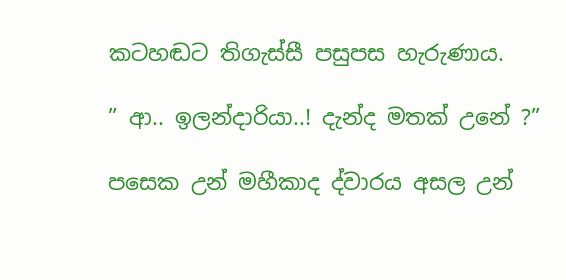කටහඬට තිගැස්සී පසුපස හැරුණාය.

” ආ.. ඉලන්දාරියා..! දැන්ද මතක් උනේ ?”

පසෙක උන් මහීකාද ද්වාරය අසල උන්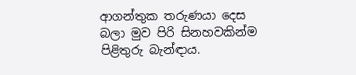ආගන්තුක තරුණයා දෙස බලා මුව පිරි සිනහවකින්ම පිළිතුරු බැන්ඳාය.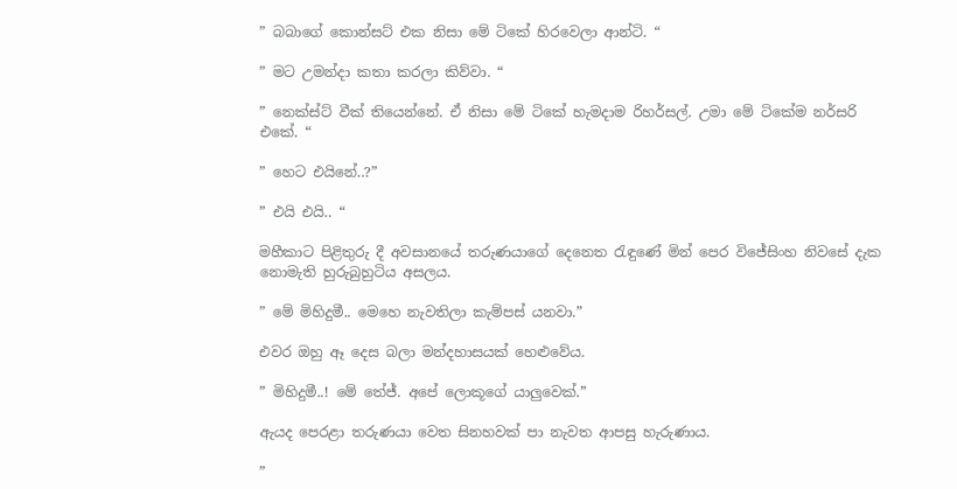” බබාගේ කොන්සට් එක නිසා මේ ටිකේ හිරවෙලා ආන්ටි. “

” මට උමන්දා කතා කරලා කිව්වා. “

” නෙක්ස්ට් වීක් තියෙන්නේ. ඒ නිසා මේ ටිකේ හැමදාම රිහර්සල්. උමා මේ ටිකේම නර්සරි එකේ. “

” හෙට එයිනේ..?”

” එයි එයි.. “

මහීකාට පිළිතුරු දී අවසානයේ තරුණයාගේ දෙනෙත රැඳුණේ මින් පෙර විජේසිංහ නිවසේ දැක නොමැති හුරුබුහුටිය අසලය.

” මේ මිහිදුමී.. මෙහෙ නැවතිලා කැම්පස් යනවා.”

එවර ඔහු ඈ දෙස බලා මන්දහාසයක් හෙළුවේය.

” මිහිදුමී..! මේ තේජ්. අපේ ලොකූගේ යාලුවෙක්.”

ඇයද පෙරළා තරුණයා වෙත සිනහවක් පා නැවත ආපසු හැරුණාය.

”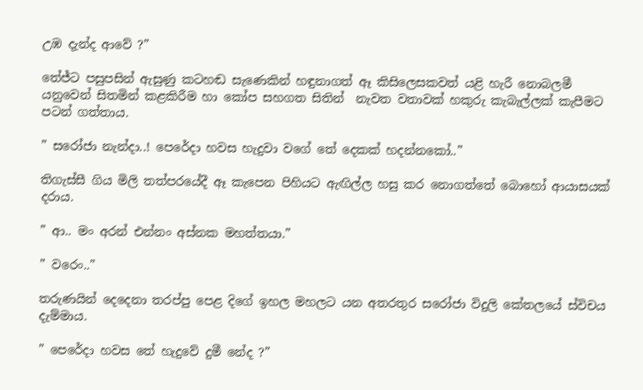උඹ දැන්ද ආවේ ?”

තේජ්ට පසුපසින් ඇසුණු කටහඬ සැණෙකින් හඳුනාගත් ඈ කිසිලෙසකවත් යළි හැරී නොබලමී යනුවෙන් සිතමින් කළකිරීම හා කෝප සහගත සිතින්  නැවත වතාවක් හකුරු කැබැල්ලක් කැපීමට පටන් ගත්තාය.

” සරෝජා නැන්දා..! පෙරේදා හවස හැදුවා වගේ තේ දෙකක් හදන්නකෝ..”

තිගැස්සී ගිය මිලි තත්පරයේදී ඈ කැපෙන පිහියට ඇඟිල්ල හසු කර නොගත්තේ බොහෝ ආයාසයක් දරාය.

” ආ.. මං අරන් එන්නං අස්නක මහත්තයා.”

” වරෙං..”

තරුණයින් දෙදෙනා තරප්පු පෙළ දිගේ ඉහල මහලට යන අතරතුර සරෝජා විදුලි කේතලයේ ස්විචය දැම්මාය.

” පෙරේදා හවස තේ හැදුවේ දුමී නේද ?”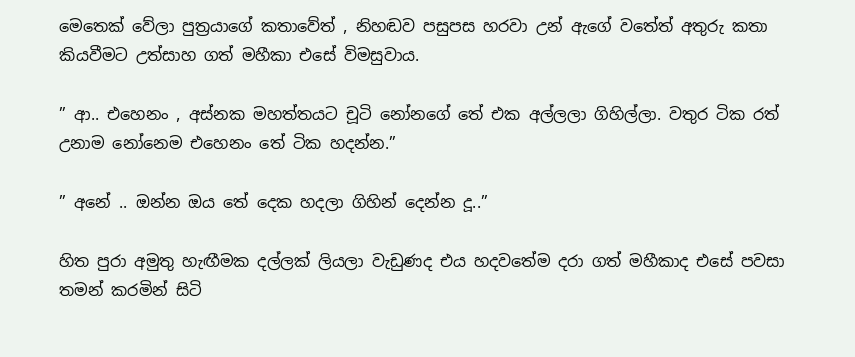මෙතෙක් වේලා පුත්‍රයාගේ කතාවේත් , නිහඬව පසුපස හරවා උන් ඇගේ වතේත් අතුරු කතා කියවීමට උත්සාහ ගත් මහීකා එසේ විමසුවාය.

” ආ.. එහෙනං , අස්නක මහත්තයට චූටි නෝනගේ තේ එක අල්ලලා ගිහිල්ලා. වතුර ටික රත් උනාම නෝනෙම එහෙනං තේ ටික හදන්න.”

” අනේ .. ඔන්න ඔය තේ දෙක හදලා ගිහින් දෙන්න දූ..”

හිත පුරා අමුතු හැඟීමක දල්ලක් ලියලා වැඩුණද එය හදවතේම දරා ගත් මහීකාද එසේ පවසා තමන් කරමින් සිටි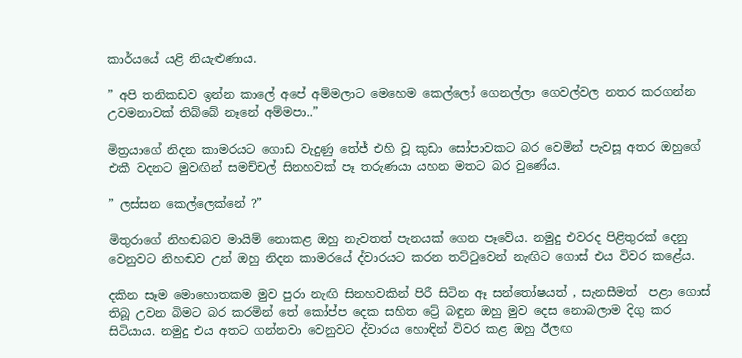කාර්යයේ යළි නියැළුණාය.

” අපි තනිකඩව ඉන්න කාලේ අපේ අම්මලාට මෙහෙම කෙල්ලෝ ගෙනල්ලා ගෙවල්වල නතර කරගන්න උවමනාවක් තිබ්බේ නෑනේ අම්මපා..”

මිත්‍රයාගේ නිදන කාමරයට ගොඩ වැදුණු තේජ් එහි වූ කුඩා සෝපාවකට බර වෙමින් පැවසූ අතර ඔහුගේ එකී වදනට මුවඟින් සමච්චල් සිනහවක් පෑ තරුණයා යහන මතට බර වුණේය.

” ලස්සන කෙල්ලෙක්නේ ?”

මිතුරාගේ නිහඬබව මායිම් නොකළ ඔහු නැවතත් පැනයක් ගෙන පෑවේය. නමුදු එවරද පිළිතුරක් දෙනු වෙනුවට නිහඬව උන් ඔහු නිදන කාමරයේ ද්වාරයට කරන තට්ටුවෙන් නැඟිට ගොස් එය විවර කළේය.

දකින සෑම මොහොතකම මුව පුරා නැඟි සිනහවකින් පිරී සිටින ඈ සන්තෝෂයත් , සැනසීමත්  පළා ගොස් තිබූ උවන බිමට බර කරමින් තේ කෝප්ප දෙක සහිත ට්‍රේ බඳුන ඔහු මුව දෙස නොබලාම දිගු කර සිටියාය. නමුදු එය අතට ගන්නවා වෙනුවට ද්වාරය හොඳින් විවර කළ ඔහු ඊලඟ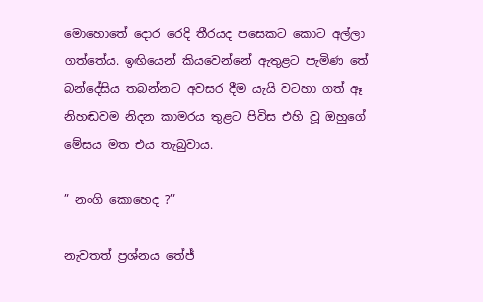මොහොතේ දොර රෙදි තීරයද පසෙකට කොට අල්ලා ගත්තේය. ඉඟියෙන් කියවෙන්නේ ඇතුළට පැමිණ තේ බන්දේසිය තබන්නට අවසර දීම යැයි වටහා ගත් ඈ නිහඬවම නිදන කාමරය තුළට පිවිස එහි වූ ඔහුගේ මේසය මත එය තැබුවාය.

” නංගි කොහෙද ?”

නැවතත් ප්‍රශ්නය තේජ්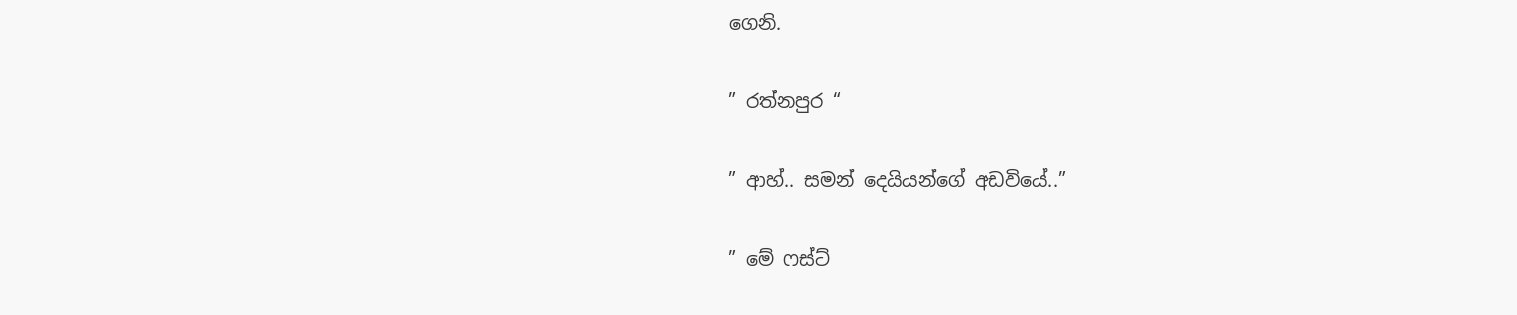ගෙනි.

” රත්නපුර “

” ආහ්.. සමන් දෙයියන්ගේ අඩවියේ..”

” මේ ෆස්ට්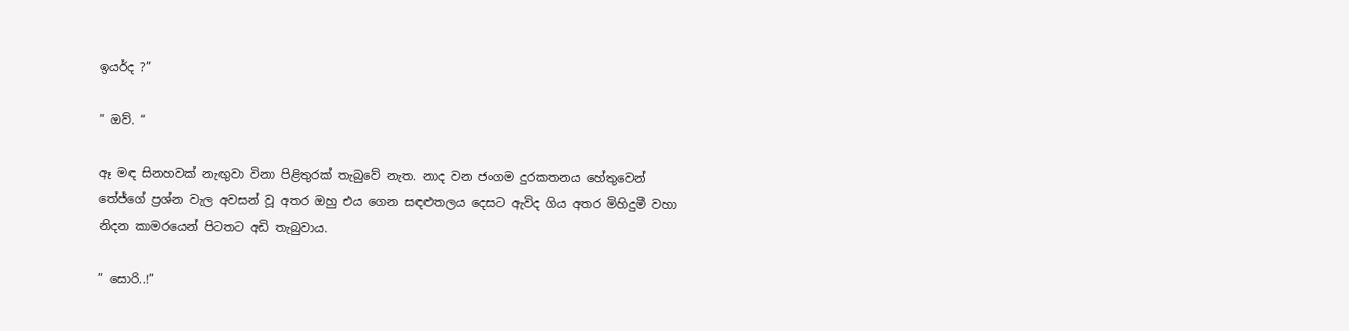ඉයර්ද ?”

” ඔව්. “

ඈ මඳ සිනහවක් නැඟුවා විනා පිළිතුරක් තැබුවේ නැත. නාද වන ජංගම දුරකතනය හේතුවෙන් තේජ්ගේ ප්‍රශ්න වැල අවසන් වූ අතර ඔහු එය ගෙන සඳළුතලය දෙසට ඇවිද ගිය අතර මිහිදුමී වහා නිදන කාමරයෙන් පිටතට අඩි තැබුවාය.

” සොරි..!”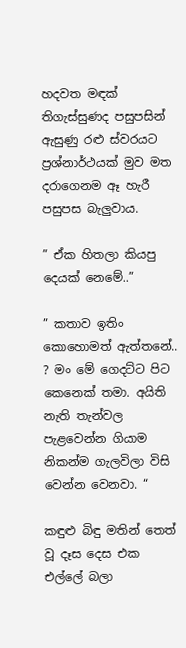හදවත මඳක් තිගැස්සුණද පසුපසින් ඇසුණු රළු ස්වරයට ප්‍රශ්නාර්ථයක් මුව මත දරාගෙනම ඈ හැරී පසුපස බැලුවාය.

” ඒක හිතලා කියපු දෙයක් නෙමේ..”

” කතාව ඉතිං කොහොමත් ඇත්තනේ.. ? මං මේ ගෙදට්ට පිට කෙනෙක් තමා. අයිති නැති තැන්වල පැළවෙන්න ගියාම නිකන්ම ගැලවිලා විසි වෙන්න වෙනවා. “

කඳුළු බිඳු මතින් තෙත් වූ දෑස දෙස එක එල්ලේ බලා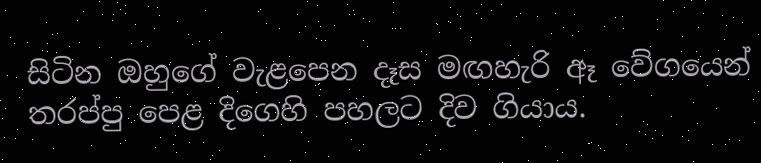සිටින ඔහුගේ වැළපෙන දෑස මඟහැරි ඈ වේගයෙන් තරප්පු පෙළ දිගෙහි පහලට දිව ගියාය.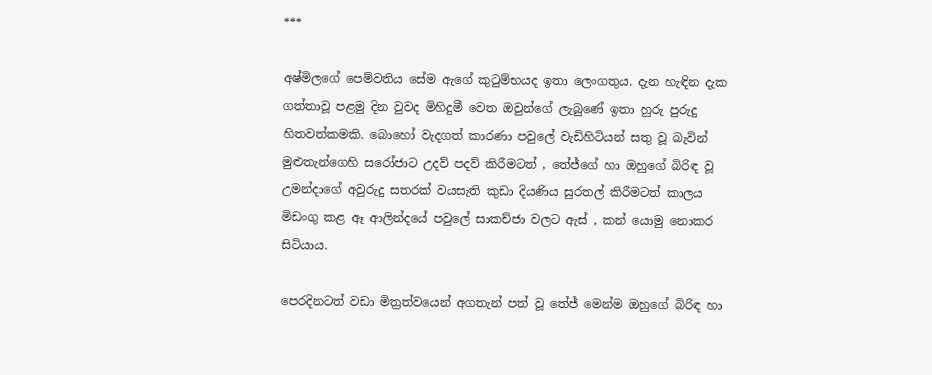***

අෂ්මිලගේ පෙම්වතිය සේම ඇගේ කුටුම්භයද ඉතා ලෙංගතුය. දැන හැඳින දැක ගත්තාවූ පළමු දින වුවද මිහිදුමී වෙත ඔවුන්ගේ ලැබුණේ ඉතා හුරු පුරුදු හිතවත්කමකි. බොහෝ වැදගත් කාරණා පවුලේ වැඩිහිටියන් සතු වූ බැවින් මුළුතැන්ගෙහි සරෝජාට උදව් පදව් කිරීමටත් , තේජ්ගේ හා ඔහුගේ බිරිඳ වූ උමන්දාගේ අවුරුදු සතරක් වයසැති කුඩා දියණිය සුරතල් කිරීමටත් කාලය මිඩංගු කළ ඈ ආලින්දයේ පවුලේ සාකච්ජා වලට ඇස් , කන් යොමු නොකර සිටියාය.

පෙරදිනටත් වඩා මිත්‍රත්වයෙන් අගතැන් පත් වූ තේජ් මෙන්ම ඔහුගේ බිරිඳ හා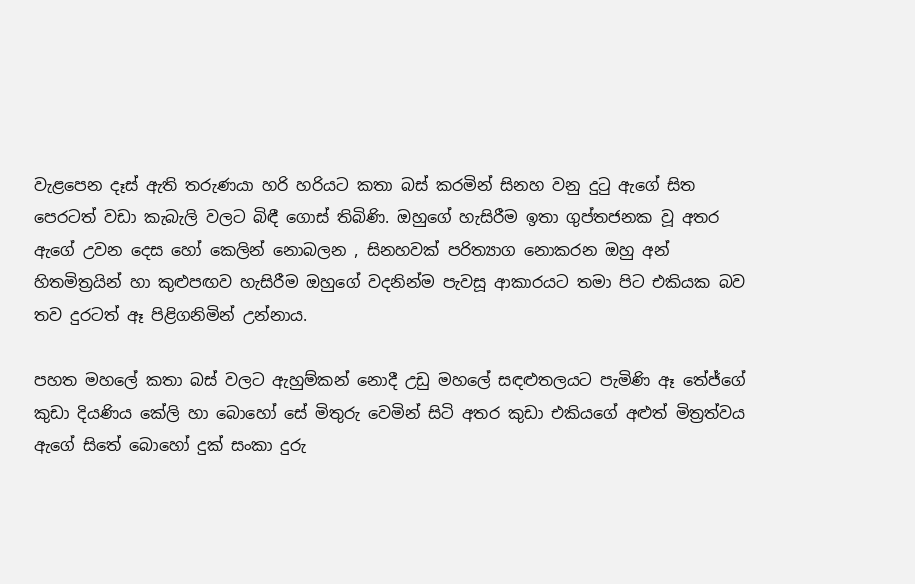වැළපෙන දෑස් ඇති තරුණයා හරි හරියට කතා බස් කරමින් සිනහ වනු දුටු ඇගේ සිත පෙරටත් වඩා කැබැලි වලට බිඳී ගොස් තිබිණි. ඔහුගේ හැසිරීම ඉතා ගුප්තජනක වූ අතර ඇගේ උවන දෙස හෝ කෙලින් නොබලන , සිනහවක් පරිත්‍යාග නොකරන ඔහු අන් හිතමිත්‍රයින් හා කුළුපඟව හැසිරීම ඔහුගේ වදනින්ම පැවසූ ආකාරයට තමා පිට එකියක බව තව දුරටත් ඈ පිළිගනිමින් උන්නාය.

පහත මහලේ කතා බස් වලට ඇහුම්කන් නොදී උඩු මහලේ සඳළුතලයට පැමිණි ඈ තේජ්ගේ කුඩා දියණිය කේලි හා බොහෝ සේ මිතුරු වෙමින් සිටි අතර කුඩා එකියගේ අළුත් මිත්‍රත්වය ඇගේ සිතේ බොහෝ දුක් සංකා දුරු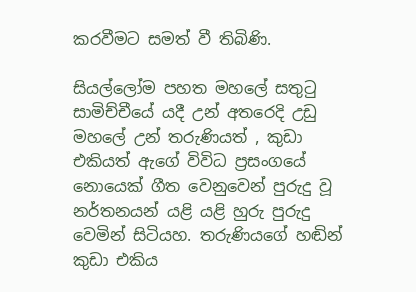කරවීමට සමත් වී තිබිණි.

සියල්ලෝම පහත මහලේ සතුටු සාමිච්චීයේ යදී උන් අතරෙදි උඩු මහලේ උන් තරුණියත් , කුඩා එකියත් ඇගේ විවිධ ප්‍රසංගයේ නොයෙක් ගීත වෙනුවෙන් පුරුදු වූ නර්තනයන් යළි යළි හුරු පුරුදු වෙමින් සිටියහ. තරුණියගේ හඬින් කුඩා එකිය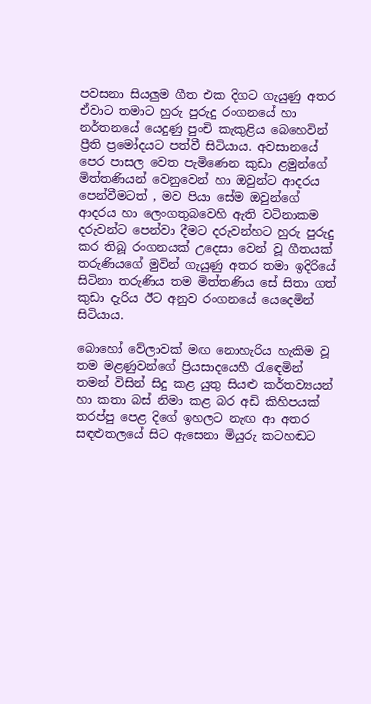පවසනා සියලුම ගීත එක දිගට ගැයුණු අතර ඒවාට තමාට හුරු පුරුදු රංගනයේ හා නර්තනයේ යෙදුණු පුංචි කැකුළිය බෙහෙවින් ප්‍රීති ප්‍රමෝදයට පත්වී සිටියාය. අවසානයේ පෙර පාසල වෙත පැමිණෙන කුඩා ළමුන්ගේ මිත්තණියන් වෙනුවෙන් හා ඔවුන්ට ආදරය පෙන්වීමටත් , මව පියා සේම ඔවුන්ගේ ආදරය හා ලෙංගතුබවෙහි ඇති වටිනාකම දරුවන්ට පෙන්වා දීමට දරුවන්හට හුරු පුරුදු කර තිබූ රංගනයක් උදෙසා වෙන් වූ ගීතයක් තරුණියගේ මුවින් ගැයුණු අතර තමා ඉදිරියේ සිටිනා තරුණිය තම මිත්තණිය සේ සිතා ගත් කුඩා දැරිය ඊට අනුව රංගනයේ යෙදෙමින් සිටියාය.

බොහෝ වේලාවක් මඟ නොහැරිය හැකිම වූ තම මළණුවන්ගේ ප්‍රියසාදයෙහී රැඳෙමින් තමන් විසින් සිදු කළ යුතු සියළු කර්තව්‍යයන් හා කතා බස් නිමා කළ බර අඩි කිහිපයක් තරප්පු පෙළ දිගේ ඉහලට නැඟ ආ අතර සඳළුතලයේ සිට ඇසෙනා මියුරු කටහඬට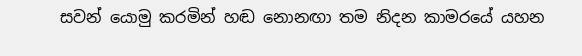සවන් යොමු කරමින් හඬ නොනඟා තම නිදන කාමරයේ යහන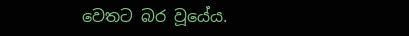වෙතට බර වූයේය.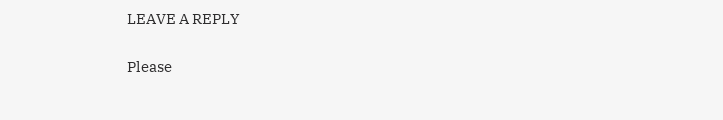LEAVE A REPLY

Please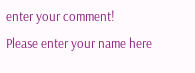enter your comment!
Please enter your name here